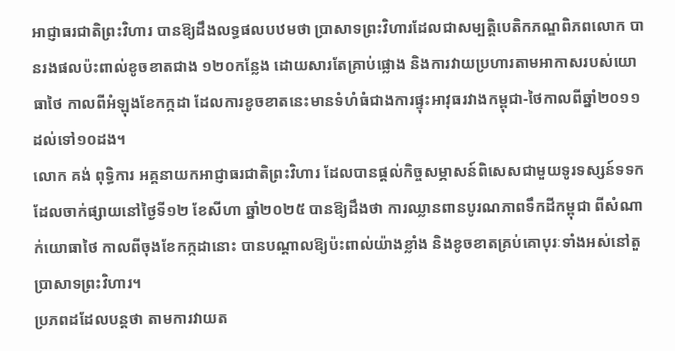អាជ្ញាធរជាតិព្រះវិហារ បានឱ្យដឹងលទ្ធផលបឋមថា ប្រាសាទព្រះវិហារដែលជាសម្បត្តិបេតិកភណ្ឌពិភពលោក បានរងផលប៉ះពាល់ខូចខាតជាង ១២០កន្លែង ដោយសារតែគ្រាប់ផ្លោង និងការវាយប្រហារតាមអាកាសរបស់យោធាថៃ កាលពីអំឡុងខែកក្កដា ដែលការខូចខាតនេះមានទំហំធំជាងការផ្ទុះអាវុធរវាងកម្ពុជា-ថៃកាលពីឆ្នាំ២០១១ ដល់ទៅ១០ដង។
លោក គង់ ពុទ្ធិការ អគ្គនាយកអាជ្ញាធរជាតិព្រះវិហារ ដែលបានផ្តល់កិច្ចសម្ភាសន៍ពិសេសជាមួយទូរទស្សន៍ទទក ដែលចាក់ផ្សាយនៅថ្ងៃទី១២ ខែសីហា ឆ្នាំ២០២៥ បានឱ្យដឹងថា ការឈ្លានពានបូរណភាពទឹកដីកម្ពុជា ពីសំណាក់យោធាថៃ កាលពីចុងខែកក្កដានោះ បានបណ្តាលឱ្យប៉ះពាល់យ៉ាងខ្លាំង និងខូចខាតគ្រប់គោបុរៈទាំងអស់នៅតួប្រាសាទព្រះវិហារ។
ប្រភពដដែលបន្តថា តាមការវាយត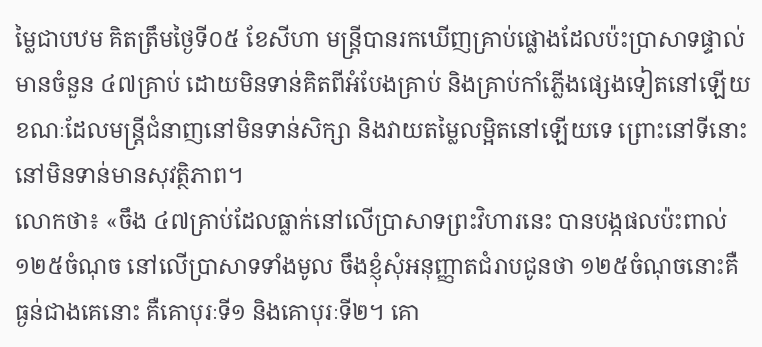ម្លៃជាបឋម គិតត្រឹមថ្ងៃទី០៥ ខែសីហា មន្ត្រីបានរកឃើញគ្រាប់ផ្លោងដែលប៉ះប្រាសាទផ្ទាល់ មានចំនួន ៤៧គ្រាប់ ដោយមិនទាន់គិតពីអំបែងគ្រាប់ និងគ្រាប់កាំភ្លើងផ្សេងទៀតនៅឡើយ ខណៈដែលមន្ត្រីជំនាញនៅមិនទាន់សិក្សា និងវាយតម្លៃលម្អិតនៅឡើយទេ ព្រោះនៅទីនោះនៅមិនទាន់មានសុវត្ថិភាព។
លោកថា៖ «ចឹង ៤៧គ្រាប់ដែលធ្លាក់នៅលើប្រាសាទព្រះវិហារនេះ បានបង្កផលប៉ះពាល់ ១២៥ចំណុច នៅលើប្រាសាទទាំងមូល ចឹងខ្ញុំសុំអនុញ្ញាតជំរាបជូនថា ១២៥ចំណុចនោះគឺធ្ងន់ជាងគេនោះ គឺគោបុរៈទី១ និងគោបុរៈទី២។ គោ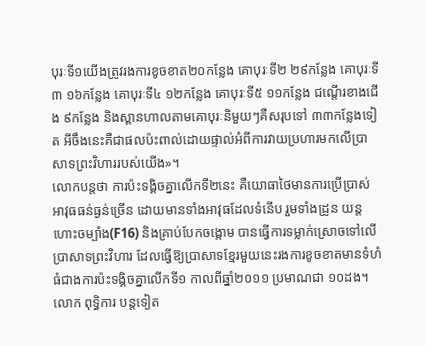បុរៈទី១យើងត្រូវរងការខូចខាត២០កន្លែង គោបុរៈទី២ ២៩កន្លែង គោបុរៈទី៣ ១៦កន្លែង គោបុរៈទី៤ ១២កន្លែង គោបុរៈទី៥ ១១កន្លែង ជណ្តើរខាងជើង ៩កន្លែង និងស្ពានហាលតាមគោបុរៈនិមួយៗគឺសរុបទៅ ៣៣កន្លែងទៀត អីចឹងនេះគឺជាផលប៉ះពាល់ដោយផ្ទាល់អំពីការវាយប្រហារមកលើប្រាសាទព្រះវិហាររបស់យើង»។
លោកបន្តថា ការប៉ះទង្គិចគ្នាលើកទី២នេះ គឺយោធាថៃមានការប្រើប្រាស់អាវុធធន់ធ្ងន់ច្រើន ដោយមានទាំងអាវុធដែលទំនើប រួមទាំងដ្រូន យន្តហោះចម្បាំង(F16) និងគ្រាប់បែកចង្កោម បានធ្វើការទម្លាក់ស្រោចទៅលើប្រាសាទព្រះវិហារ ដែលធ្វើឱ្យប្រាសាទខ្មែរមួយនេះរងការខូចខាតមានទំហំធំជាងការប៉ះទង្គិចគ្នាលើកទី១ កាលពីឆ្នាំ២០១១ ប្រមាណជា ១០ដង។
លោក ពុទ្ធិការ បន្តទៀត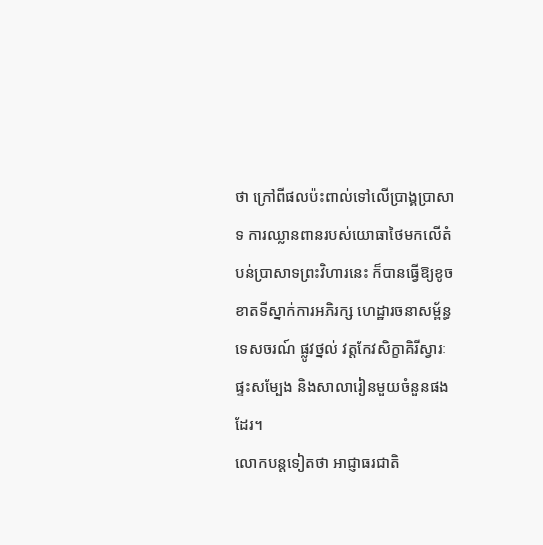ថា ក្រៅពីផលប៉ះពាល់ទៅលើប្រាង្គប្រាសាទ ការឈ្លានពានរបស់យោធាថៃមកលើតំបន់ប្រាសាទព្រះវិហារនេះ ក៏បានធ្វើឱ្យខូចខាតទីស្នាក់ការអភិរក្ស ហេដ្ឋារចនាសម្ព័ន្ធទេសចរណ៍ ផ្លូវថ្នល់ វត្តកែវសិក្ខាគិរីស្វារៈ ផ្ទះសម្បែង និងសាលារៀនមួយចំនួនផងដែរ។
លោកបន្តទៀតថា អាជ្ញាធរជាតិ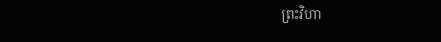ព្រះវិហា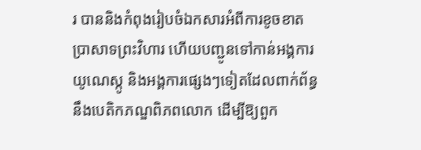រ បាននិងកំពុងរៀបចំឯកសារអំពីការខូចខាតប្រាសាទព្រះវិហារ ហើយបញ្ជូនទៅកាន់អង្គការយូណេស្កូ និងអង្គការផ្សេងៗទៀតដែលពាក់ព័ន្ធនឹងបេតិកភណ្ឌពិភពលោក ដើម្បីឱ្យពួក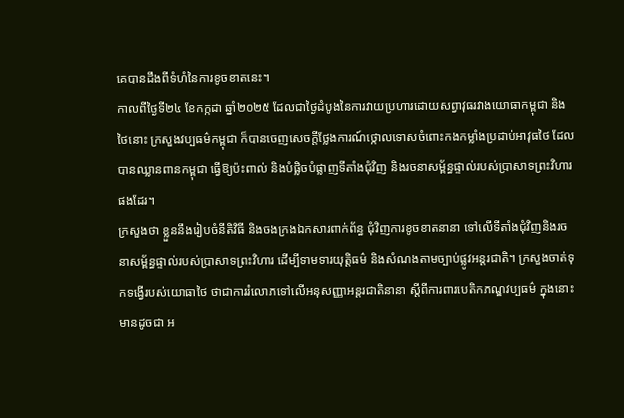គេបានដឹងពីទំហំនៃការខូចខាតនេះ។
កាលពីថ្ងៃទី២៤ ខែកក្កដា ឆ្នាំ២០២៥ ដែលជាថ្ងៃដំបូងនៃការវាយប្រហារដោយសព្វាវុធរវាងយោធាកម្ពុជា និងថៃនោះ ក្រសួងវប្បធម៌កម្ពុជា ក៏បានចេញសេចក្តីថ្លែងការណ៍ថ្កោលទោសចំពោះកងកម្លាំងប្រដាប់អាវុធថៃ ដែលបានឈ្លានពានកម្ពុជា ធ្វើឱ្យប៉ះពាល់ និងបំផ្លិចបំផ្លាញទីតាំងជុំវិញ និងរចនាសម្ព័ន្ធផ្ទាល់របស់ប្រាសាទព្រះវិហារផងដែរ។
ក្រសួងថា ខ្លួននឹងរៀបចំនីតិវិធី និងចងក្រងឯកសារពាក់ព័ន្ធ ជុំវិញការខូចខាតនានា ទៅលើទីតាំងជុំវិញនិងរចនាសម្ព័ន្ធផ្ទាល់របស់ប្រាសាទព្រះវិហារ ដើម្បីទាមទារយុត្តិធម៌ និងសំណងតាមច្បាប់ផ្លូវអន្តរជាតិ។ ក្រសួងចាត់ទុកទង្វើរបស់យោធាថៃ ថាជាការរំលោភទៅលើអនុសញ្ញាអន្តរជាតិនានា ស្តីពីការពារបេតិកភណ្ឌវប្បធម៌ ក្នុងនោះមានដូចជា អ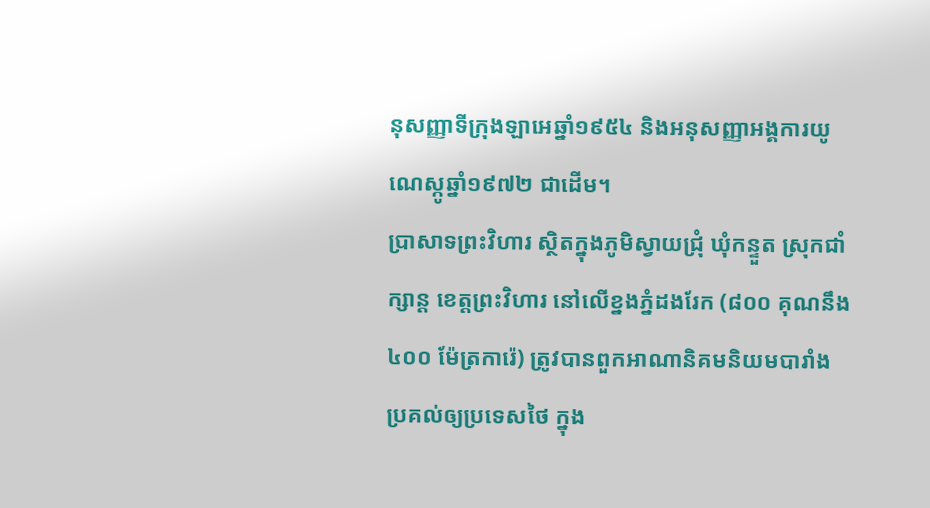នុសញ្ញាទីក្រុងឡាអេឆ្នាំ១៩៥៤ និងអនុសញ្ញាអង្គការយូណេស្កូឆ្នាំ១៩៧២ ជាដើម។
ប្រាសាទព្រះវិហារ ស្ថិតក្នុងភូមិស្វាយជ្រុំ ឃុំកន្ទួត ស្រុកជាំក្សាន្ត ខេត្តព្រះវិហារ នៅលើខ្នងភ្នំដងរែក (៨០០ គុណនឹង ៤០០ ម៉ែត្រការ៉េ) ត្រូវបានពួកអាណានិគមនិយមបារាំង ប្រគល់ឲ្យប្រទេសថៃ ក្នុង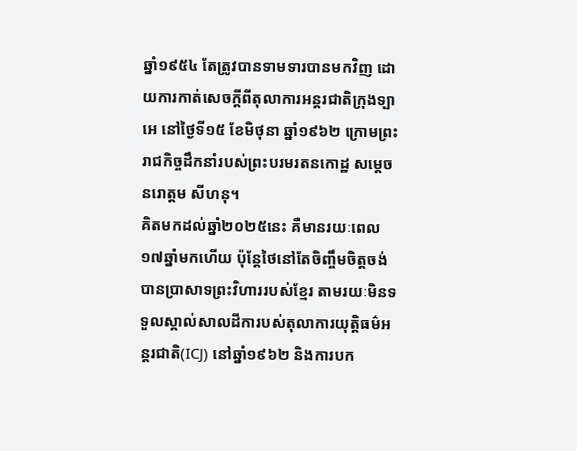ឆ្នាំ១៩៥៤ តែត្រូវបានទាមទារបានមកវិញ ដោយការកាត់សេចក្ដីពីតុលាការអន្តរជាតិក្រុងទ្បាអេ នៅថ្ងៃទី១៥ ខែមិថុនា ឆ្នាំ១៩៦២ ក្រោមព្រះរាជកិច្ចដឹកនាំរបស់ព្រះបរមរតនកោដ្ឋ សម្តេច នរោត្តម សីហនុ។
គិតមកដល់ឆ្នាំ២០២៥នេះ គឺមានរយៈពេល ១៧ឆ្នាំមកហើយ ប៉ុន្តែថៃនៅតែចិញ្ចឹមចិត្តចង់បានប្រាសាទព្រះវិហាររបស់ខ្មែរ តាមរយៈមិនទទួលស្គាល់សាលដីការបស់តុលាការយុត្តិធម៌អន្តរជាតិ(ICJ) នៅឆ្នាំ១៩៦២ និងការបក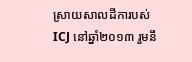ស្រាយសាលដីការបស់ ICJ នៅឆ្នាំ២០១៣ រួមនឹ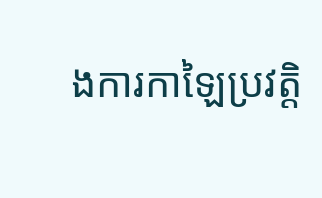ងការកាឡៃប្រវត្តិ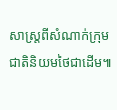សាស្ត្រពីសំណាក់ក្រុមជាតិនិយមថៃជាដើម៕